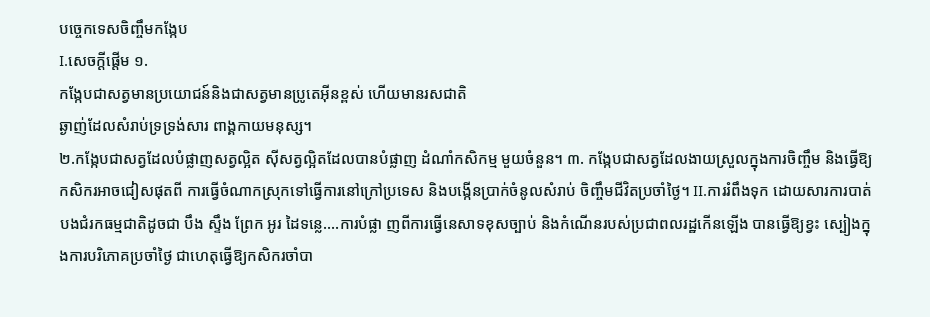បច្ចេកទេសចិញ្ចឹមកង្កែប
I.សេចក្តីផ្តើម ១.
កង្កែបជាសត្វមានប្រយោជន៍និងជាសត្វមានប្រូតេអ៊ីនខ្ពស់ ហើយមានរសជាតិ
ឆ្ងាញ់ដែលសំរាប់ទ្រទ្រង់សារ ពាង្គកាយមនុស្ស។
២.កង្កែបជាសត្វដែលបំផ្លាញសត្វល្អិត ស៊ីសត្វល្អិតដែលបានបំផ្លាញ ដំណាំកសិកម្ម មួយចំនួន។ ៣. កង្កែបជាសត្វដែលងាយស្រួលក្នុងការចិញ្ចឹម និងធ្វើឱ្យកសិករអាចជៀសផុតពី ការធ្វើចំណាកស្រុកទៅធ្វើការនៅក្រៅប្រទេស និងបង្កើនប្រាក់ចំនូលសំរាប់ ចិញ្ចឹមជីវិតប្រចាំថ្ងៃ។ II.ការរំពឹងទុក ដោយសារការបាត់បងជំរកធម្មជាតិដូចជា បឹង ស្ទឹង ព្រែក អូរ ដៃទន្លេ....ការបំផ្លា ញពីការធ្វើនេសាទខុសច្បាប់ និងកំណើនរបស់ប្រជាពលរដ្ឋកើនឡើង បានធ្វើឱ្យខ្វះ ស្បៀងក្នុងការបរិភោគប្រចាំថ្ងៃ ជាហេតុធ្វើឱ្យកសិករចាំបា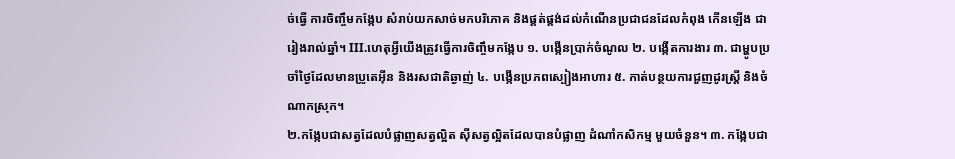ច់ធ្វើ ការចិញ្ចឹមកង្កែប សំរាប់យកសាច់មកបរិភោគ និងផ្គត់ផ្គង់ដល់កំណើនប្រជាជនដែលកំពុង កើនឡើង ជារៀងរាល់ឆ្នាំ។ III.ហេតុអ្វីយើងត្រូវធ្វើការចិញ្ចឹមកង្កែប ១. បង្កើនប្រាក់ចំណូល ២. បង្កើតការងារ ៣. ជាម្ហូបប្រចាំថ្ងៃដែលមានប្រូតេអ៊ីន និងរសជាតិឆ្ងាញ់ ៤. បង្កើនប្រភពស្បៀងអាហារ ៥. កាត់បន្ថយការជួញដូរស្រ្តី និងចំណាកស្រុក។
២.កង្កែបជាសត្វដែលបំផ្លាញសត្វល្អិត ស៊ីសត្វល្អិតដែលបានបំផ្លាញ ដំណាំកសិកម្ម មួយចំនួន។ ៣. កង្កែបជា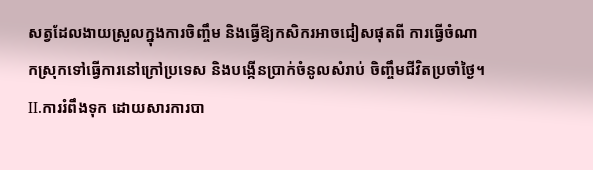សត្វដែលងាយស្រួលក្នុងការចិញ្ចឹម និងធ្វើឱ្យកសិករអាចជៀសផុតពី ការធ្វើចំណាកស្រុកទៅធ្វើការនៅក្រៅប្រទេស និងបង្កើនប្រាក់ចំនូលសំរាប់ ចិញ្ចឹមជីវិតប្រចាំថ្ងៃ។ II.ការរំពឹងទុក ដោយសារការបា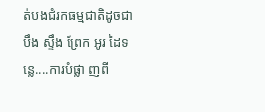ត់បងជំរកធម្មជាតិដូចជា បឹង ស្ទឹង ព្រែក អូរ ដៃទន្លេ....ការបំផ្លា ញពី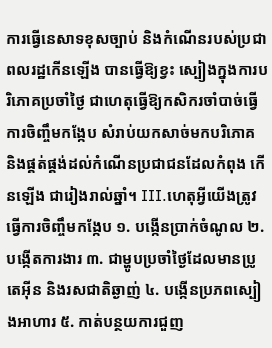ការធ្វើនេសាទខុសច្បាប់ និងកំណើនរបស់ប្រជាពលរដ្ឋកើនឡើង បានធ្វើឱ្យខ្វះ ស្បៀងក្នុងការបរិភោគប្រចាំថ្ងៃ ជាហេតុធ្វើឱ្យកសិករចាំបាច់ធ្វើ ការចិញ្ចឹមកង្កែប សំរាប់យកសាច់មកបរិភោគ និងផ្គត់ផ្គង់ដល់កំណើនប្រជាជនដែលកំពុង កើនឡើង ជារៀងរាល់ឆ្នាំ។ III.ហេតុអ្វីយើងត្រូវធ្វើការចិញ្ចឹមកង្កែប ១. បង្កើនប្រាក់ចំណូល ២. បង្កើតការងារ ៣. ជាម្ហូបប្រចាំថ្ងៃដែលមានប្រូតេអ៊ីន និងរសជាតិឆ្ងាញ់ ៤. បង្កើនប្រភពស្បៀងអាហារ ៥. កាត់បន្ថយការជួញ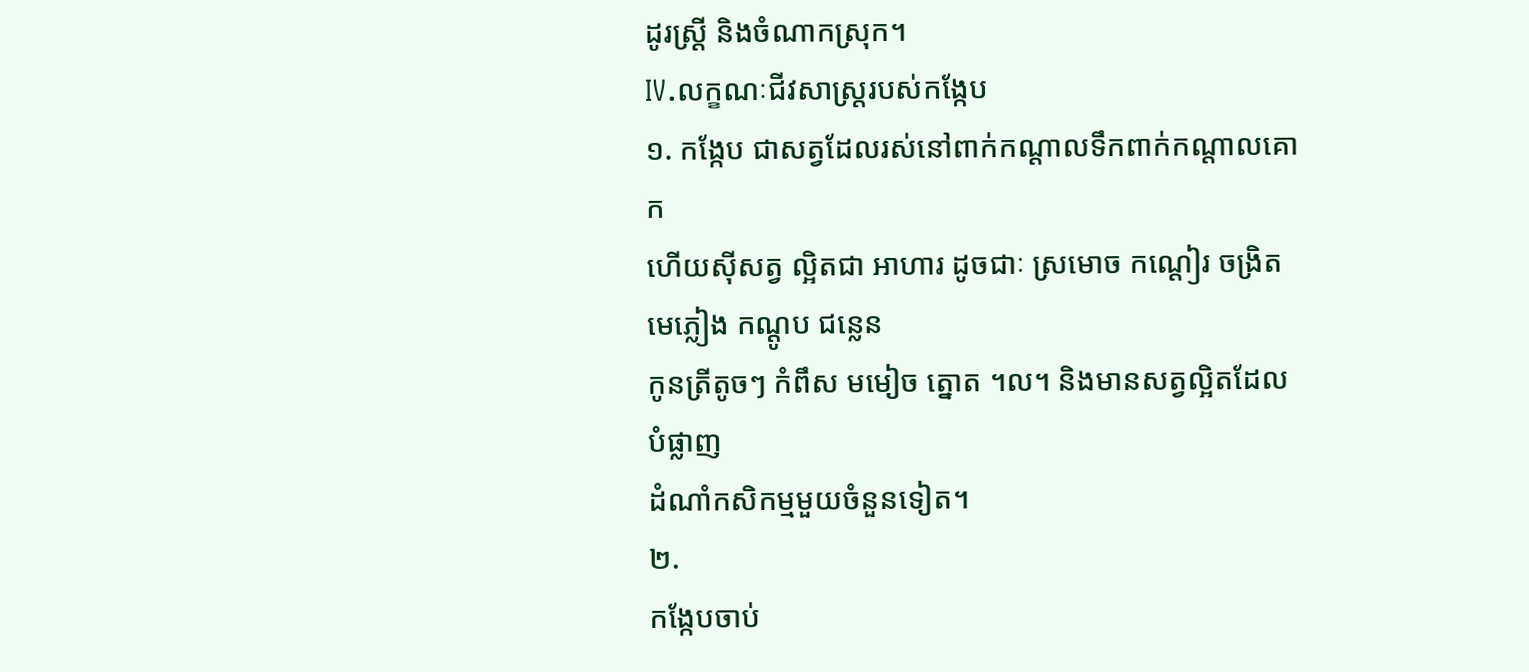ដូរស្រ្តី និងចំណាកស្រុក។
IV.លក្ខណៈជីវសាស្ត្ររបស់កង្កែប
១. កង្កែប ជាសត្វដែលរស់នៅពាក់កណ្តាលទឹកពាក់កណ្តាលគោក
ហើយស៊ីសត្វ ល្អិតជា អាហារ ដូចជាៈ ស្រមោច កណ្តៀរ ចង្រិត មេភ្លៀង កណ្តូប ជន្លេន
កូនត្រីតូចៗ កំពឹស មមៀច ត្នោត ។ល។ និងមានសត្វល្អិតដែលបំផ្លាញ
ដំណាំកសិកម្មមួយចំនួនទៀត។
២.
កង្កែបចាប់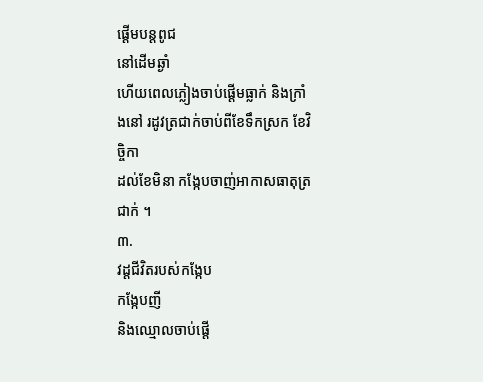ផ្តើមបន្តពូជ
នៅដើមឆ្ងាំ
ហើយពេលភ្លៀងចាប់ផ្តើមធ្លាក់ និងក្រាំងនៅ រដូវត្រជាក់ចាប់ពីខែទឹកស្រក ខែវិចិ្ចកា
ដល់ខែមិនា កង្កែបចាញ់អាកាសធាតុត្រជាក់ ។
៣.
វដ្តជីវិតរបស់កង្កែប
កង្កែបញី
និងឈ្មោលចាប់ផ្តើ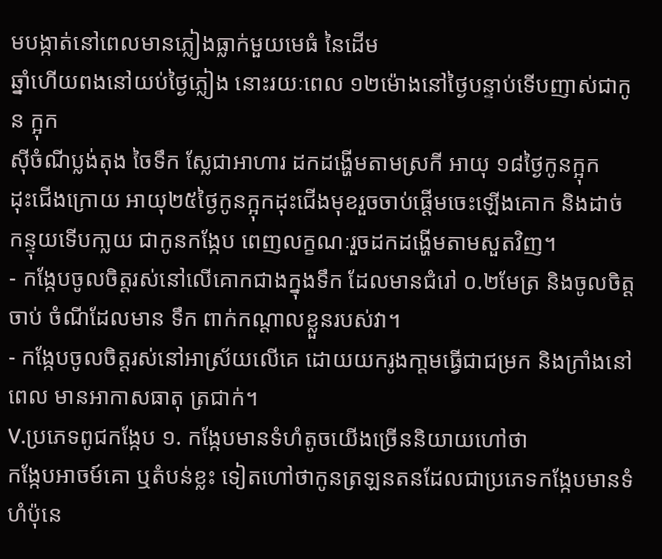មបង្កាត់នៅពេលមានភ្លៀងធ្លាក់មួយមេធំ នៃដើម
ឆ្នាំហើយពងនៅយប់ថ្ងៃភ្លៀង នោះរយៈពេល ១២ម៉ោងនៅថ្ងៃបន្ទាប់ទើបញាស់ជាកូន ក្អុក
ស៊ីចំណីប្លង់តុង ចៃទឹក ស្លែជាអាហារ ដកដង្ហើមតាមស្រកី អាយុ ១៨ថ្ងៃកូនក្អុក
ដុះជើងក្រោយ អាយុ២៥ថ្ងៃកូនក្អុកដុះជើងមុខរួចចាប់ផ្តើមចេះឡើងគោក និងដាច់
កន្ទុយទើបកា្លយ ជាកូនកង្កែប ពេញលក្ខណៈរួចដកដង្ហើមតាមសួតវិញ។
- កង្កែបចូលចិត្តរស់នៅលើគោកជាងក្នុងទឹក ដែលមានជំរៅ ០.២មែត្រ និងចូលចិត្តចាប់ ចំណីដែលមាន ទឹក ពាក់កណ្តាលខ្លួនរបស់វា។
- កង្កែបចូលចិត្តរស់នៅអាស្រ័យលើគេ ដោយយករូងកា្តមធ្វើជាជម្រក និងក្រាំងនៅពេល មានអាកាសធាតុ ត្រជាក់។
V.ប្រភេទពូជកង្កែប ១. កង្កែបមានទំហំតូចយើងច្រើននិយាយហៅថា
កង្កែបអាចម៍គោ ឬតំបន់ខ្លះ ទៀតហៅថាកូនត្រឡនតនដែលជាប្រភេទកង្កែបមានទំហំប៉ុនេ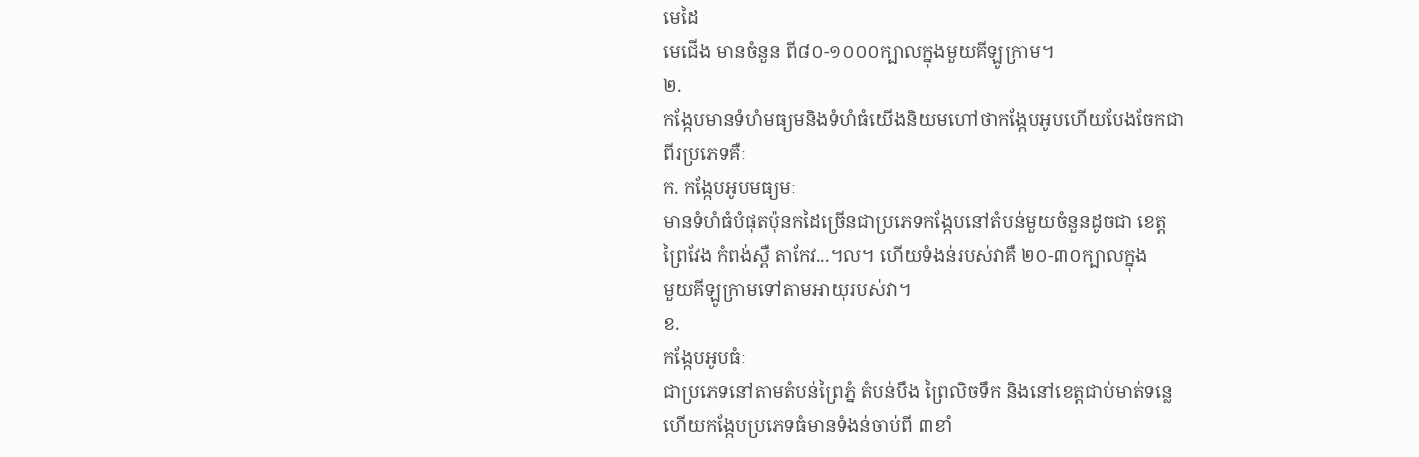មេដៃ
មេជើង មានចំនួន ពី៨០-១០០០ក្បាលក្នុងមួយគីឡូក្រាម។
២.
កង្កែបមានទំហំមធ្យមនិងទំហំធំយើងនិយមហៅថាកង្កែបអូបហើយបែងចែកជា
ពីរប្រភេទគឺៈ
ក. កង្កែបអូបមធ្យមៈ
មានទំហំធំបំផុតប៉ុនកដៃច្រើនជាប្រភេទកង្កែបនៅតំបន់មួយចំនួនដូចជា ខេត្ត
ព្រៃវែង កំពង់ស្ពឺ តាកែវ...។ល។ ហើយទំងន់របស់វាគឺ ២០-៣០ក្បាលក្នុង
មួយគីឡូក្រាមទៅតាមអាយុរបស់វា។
ខ.
កង្កែបអូបធំៈ
ជាប្រភេទនៅតាមតំបន់ព្រៃភ្នំ តំបន់បឹង ព្រៃលិចទឹក និងនៅខេត្តជាប់មាត់ទន្លេ
ហើយកង្កែបប្រភេទធំមានទំងន់ចាប់ពី ៣ខាំ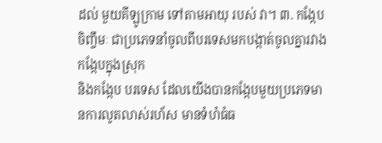ដល់ មួយគីឡូកា្រម ទៅតាមអាយុ របស់ វា។ ៣. កង្កែបចិញ្ចឹមៈ ជាប្រភេទនាំចូលពីបរទេសមកបង្កាត់ចូលគ្នារវាងកង្កែបក្នុងស្រុក
និងកង្កែប បរទេស ដែលយើងបានកង្កែបមួយប្រភេទមានការលូតលាស់រហ័ស មានទំហំធំធ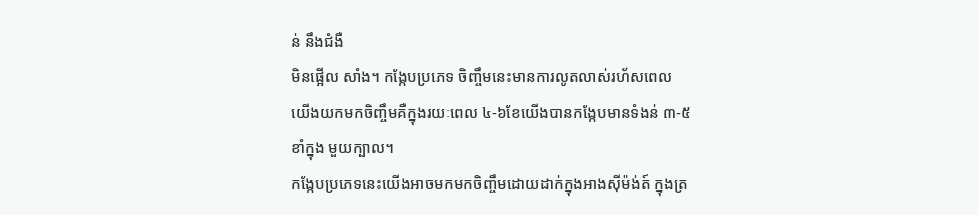ន់ នឹងជំងឺ
មិនផ្អើល សាំង។ កង្កែបប្រភេទ ចិញ្ចឹមនេះមានការលូតលាស់រហ័សពេល
យើងយកមកចិញ្ចឹមគឺក្នុងរយៈពេល ៤-៦ខែយើងបានកង្កែបមានទំងន់ ៣-៥ ខាំក្នុង មួយក្បាល។
កង្កែបប្រភេទនេះយើងអាចមកមកចិញ្ចឹមដោយដាក់ក្នុងអាងស៊ីម៉ង់ត៍ ក្នុងត្រ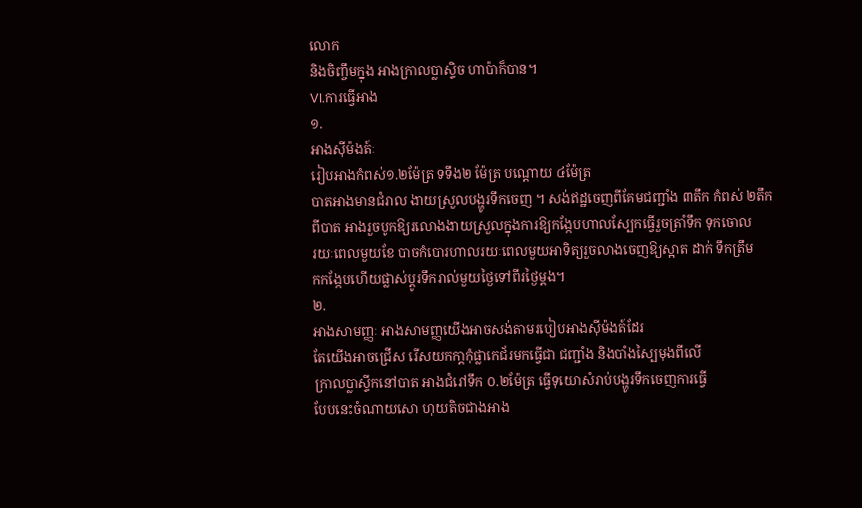លោក
និងចិញ្ចឹមក្នុង អាងក្រាលប្លាស្ទិច ហាប៉ាក៏បាន។
VI.ការធ្វើអាង
១.
អាងស៊ីម៉ងត៍ៈ
រៀបអាងកំពស់១.២ម៉ែត្រ ទទឹង២ ម៉ែត្រ បណ្តោយ ៤ម៉ែត្រ
បាតអាងមានជំរាល ងាយស្រួលបង្ហូរទឹកចេញ ។ សង់ឥដ្ឋចេញពីគែមជញ្ជាំង ៣តឹក កំពស់ ២តឹក
ពីបាត អាងរួចបូកឱ្យរលោងងាយស្រួលក្នុងការឱ្យកង្កែបហាលស្បែកធ្វើរួចត្រាំទឹក ទុកចោល
រយៈពេលមួយខែ បាចកំបោរហាលរយៈពេលមួយអាទិត្យរួចលាងចេញឱ្យស្អាត ដាក់ ទឹកត្រឹម
កកង្កែបហើយផ្លាស់ប្តូរទឹករាល់មួយថ្ងៃទៅពីរថ្ងៃម្តង។
២.
អាងសាមញ្ញៈ អាងសាមញ្ញយើងអាចសង់តាមរបៀបអាងស៊ីម៉ងត៍ដែរ
តែយើងអាចជ្រើស រើសយកកា្តកុំផ្លាកេជ័រមកធ្វើជា ជញ្ជាំង និងបាំងស្បៃមុងពីលើ
កា្រលប្លាស្ទីកនៅបាត អាងជំរៅទឹក ០.២ម៉ែត្រ ធ្វើទុយោសំរាប់បង្ហូរទឹកចេញការធ្វើ
បែបនេះចំណាយសោ ហុយតិចជាងអាង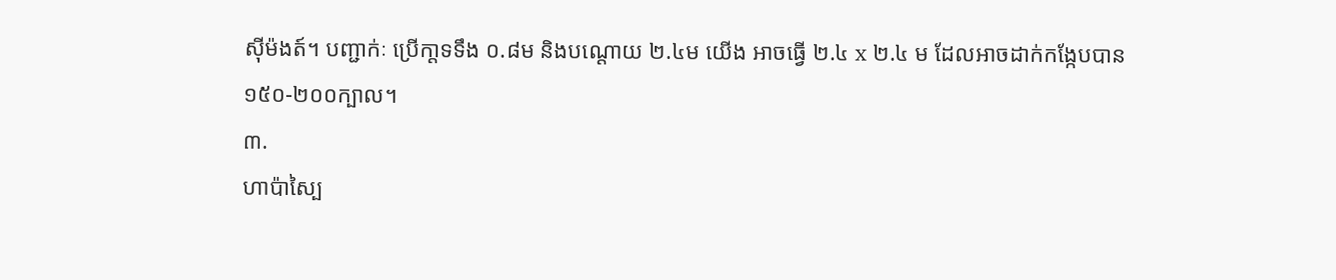ស៊ីម៉ងត៍។ បញ្ជាក់ៈ ប្រើកា្តទទឹង ០.៨ម និងបណ្តោយ ២.៤ម យើង អាចធ្វើ ២.៤ x ២.៤ ម ដែលអាចដាក់កង្កែបបាន
១៥០-២០០ក្បាល។
៣.
ហាប៉ាស្បៃ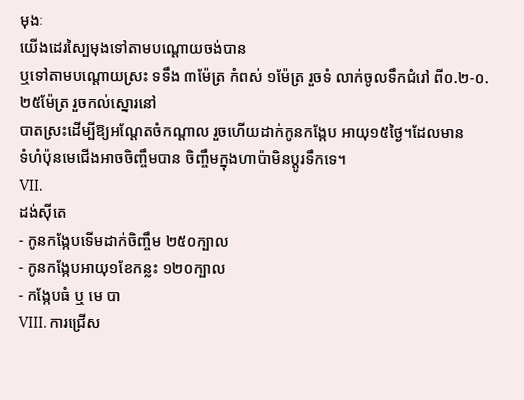មុងៈ
យើងដេរស្បៃមុងទៅតាមបណ្តោយចង់បាន
ឬទៅតាមបណ្តោយស្រះ ទទឹង ៣ម៉ែត្រ កំពស់ ១ម៉ែត្រ រួចទំ លាក់ចូលទឹកជំរៅ ពី០.២-០.២៥ម៉ែត្រ រួចកល់ស្នោរនៅ
បាតស្រះដើម្បីឱ្យអណ្តែតចំកណ្តាល រួចហើយដាក់កូនកង្កែប អាយុ១៥ថ្ងៃ។ដែលមាន
ទំហំប៉ុនមេជើងអាចចិញ្ចឹមបាន ចិញ្ចឹមក្នុងហាប៉ាមិនប្តូរទឹកទេ។
VII.
ដង់ស៊ីតេ
- កូនកង្កែបទើមដាក់ចិញ្ចឹម ២៥០ក្បាល
- កូនកង្កែបអាយុ១ខែកន្លះ ១២០ក្បាល
- កង្កែបធំ ឬ មេ បា
VIII. ការជ្រើស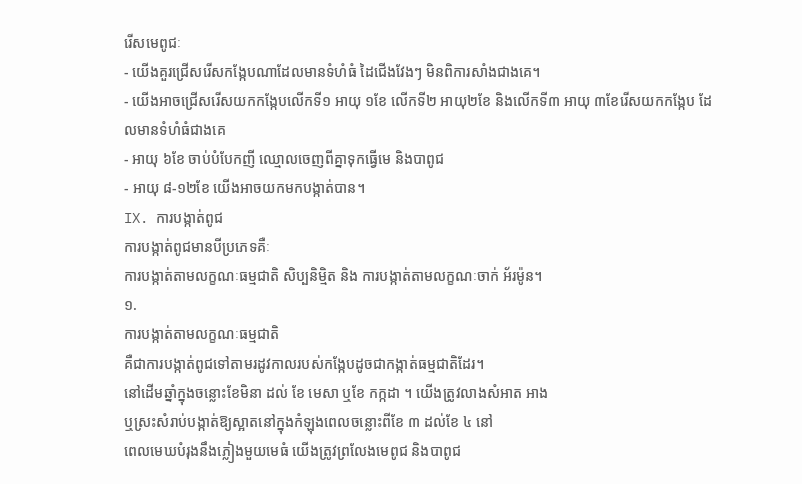រើសមេពូជៈ
- យើងគួរជ្រើសរើសកង្កែបណាដែលមានទំហំធំ ដៃជើងវែងៗ មិនពិការសាំងជាងគេ។
- យើងអាចជ្រើសរើសយកកង្កែបលើកទី១ អាយុ ១ខែ លើកទី២ អាយុ២ខែ និងលើកទី៣ អាយុ ៣ខែរើសយកកង្កែប ដែលមានទំហំធំជាងគេ
- អាយុ ៦ខែ ចាប់បំបែកញី ឈ្មោលចេញពីគ្នាទុកធ្វើមេ និងបាពូជ
- អាយុ ៨-១២ខែ យើងអាចយកមកបង្កាត់បាន។
IX. ការបង្កាត់ពូជ
ការបង្កាត់ពូជមានបីប្រភេទគឺៈ
ការបង្កាត់តាមលក្ខណៈធម្មជាតិ សិប្បនិមិ្មត និង ការបង្កាត់តាមលក្ខណៈចាក់ អ័រម៉ូន។
១.
ការបង្កាត់តាមលក្ខណៈធម្មជាតិ
គឺជាការបង្កាត់ពូជទៅតាមរដូវកាលរបស់កង្កែបដូចជាកង្កាត់ធម្មជាតិដែរ។
នៅដើមឆ្នាំក្នុងចន្លោះខែមិនា ដល់ ខែ មេសា ឬខែ កក្កដា ។ យើងត្រូវលាងសំអាត អាង
ឬស្រះសំរាប់បង្កាត់ឱ្យស្អាតនៅក្នុងកំឡុងពេលចន្លោះពីខែ ៣ ដល់ខែ ៤ នៅ
ពេលមេឃបំរុងនឹងភ្លៀងមួយមេធំ យើងត្រូវព្រលែងមេពូជ និងបាពូជ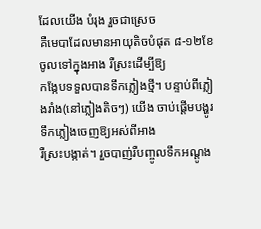ដែលយើង បំរុង រួចជាស្រេច
គឺមេបាដែលមានអាយុតិចបំផុត ៨-១២ខែចូលទៅក្នុងអាង រឺស្រះដើម្បីឱ្យ
កង្កែបទទួលបានទឹកភ្លៀងថ្មី។ បន្ទាប់ពីភ្លៀងរាំង(នៅភ្លៀងតិចៗ) យើង ចាប់ផ្តើមបង្ហូរ ទឹកភ្លៀងចេញឱ្យអស់ពីអាង
រឺស្រះបង្កាត់។ រួចបាញ់រឺបញ្ចូលទឹកអណ្តូង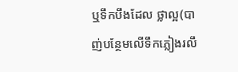ឬទឹកបឹងដែល ថ្លាល្អ(បាញ់បន្ថែមលើទឹកភ្លៀងរលឹ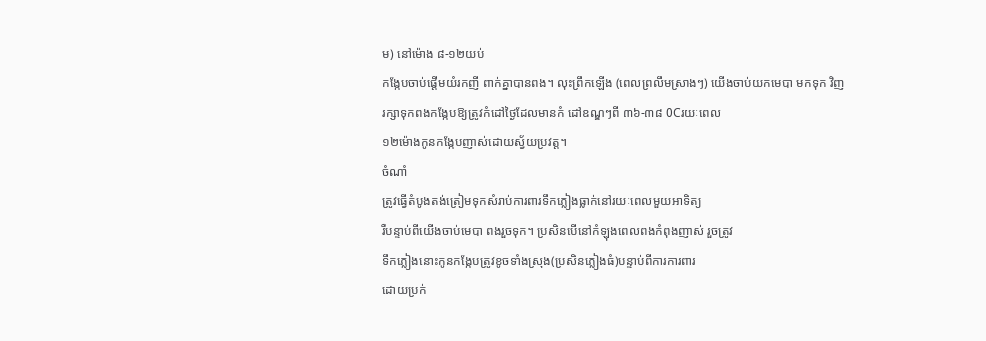ម) នៅម៉ោង ៨-១២យប់
កង្កែបចាប់ផ្តើមយំរកញី ពាក់គ្នាបានពង។ លុះព្រឹកឡើង (ពេលព្រលឹមសា្រងៗ) យើងចាប់យកមេបា មកទុក វិញ
រក្សាទុកពងកង្កែបឱ្យត្រូវកំដៅថ្ងៃដែលមានកំ ដៅឧណ្ឌៗពី ៣៦-៣៨ 0Cរយៈពេល
១២ម៉ោងកូនកង្កែបញាស់ដោយស្វ័យប្រវត្ត។
ចំណាំ
ត្រូវធ្វើតំបូងតង់ត្រៀមទុកសំរាប់ការពារទឹកភ្លៀងធ្លាក់នៅរយៈពេលមួយអាទិត្យ
រឺបន្ទាប់ពីយើងចាប់មេបា ពងរួចទុក។ ប្រសិនបើនៅកំឡុងពេលពងកំពុងញាស់ រួចត្រូវ
ទឹកភ្លៀងនោះកូនកង្កែបត្រូវខូចទាំងស្រុង(ប្រសិនភ្លៀងធំ)បន្ទាប់ពីការការពារ
ដោយប្រក់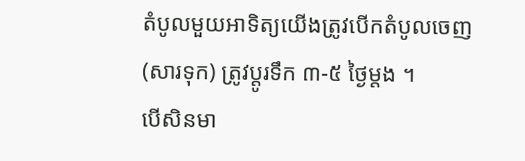តំបូលមួយអាទិត្យយើងត្រូវបើកតំបូលចេញ (សារទុក) ត្រូវប្តូរទឹក ៣-៥ ថ្ងៃម្តង ។
បើសិនមា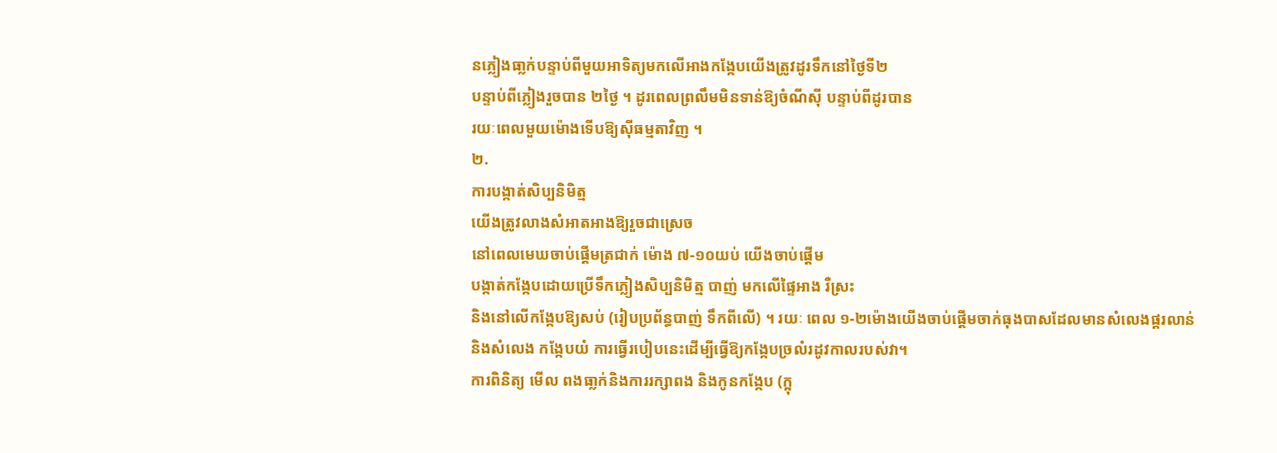នភ្លៀងធា្លក់បន្ទាប់ពីមួយអាទិត្យមកលើអាងកង្កែបយើងត្រូវដូរទឹកនៅថ្ងៃទី២
បន្ទាប់ពីភ្លៀងរួចបាន ២ថ្ងៃ ។ ដូរពេលព្រលឹមមិនទាន់ឱ្យចំណីស៊ី បន្ទាប់ពីដូរបាន
រយៈពេលមួយម៉ោងទើបឱ្យស៊ីធម្មតាវិញ ។
២.
ការបង្កាត់សិប្បនិមិត្ម
យើងត្រូវលាងសំអាតអាងឱ្យរួចជាស្រេច
នៅពេលមេឃចាប់ផ្តើមត្រជាក់ ម៉ោង ៧-១០យប់ យើងចាប់ផ្តើម
បង្កាត់កង្កែបដោយប្រើទឹកភ្លៀងសិប្បនិមិត្ម បាញ់ មកលើផ្ទៃអាង រឺស្រះ
និងនៅលើកង្កែបឱ្យសប់ (រៀបប្រព័ន្ធបាញ់ ទឹកពីលើ) ។ រយៈ ពេល ១-២ម៉ោងយើងចាប់ផ្តើមចាក់ធុងបាសដែលមានសំលេងផ្គរលាន់
និងសំលេង កង្កែបយំ ការធ្វើរបៀបនេះដើម្បីធ្វើឱ្យកង្កែបច្រលំរដូវកាលរបស់វា។
ការពិនិត្យ មើល ពងធា្លក់និងការរក្សាពង និងកូនកង្កែប (ក្អុ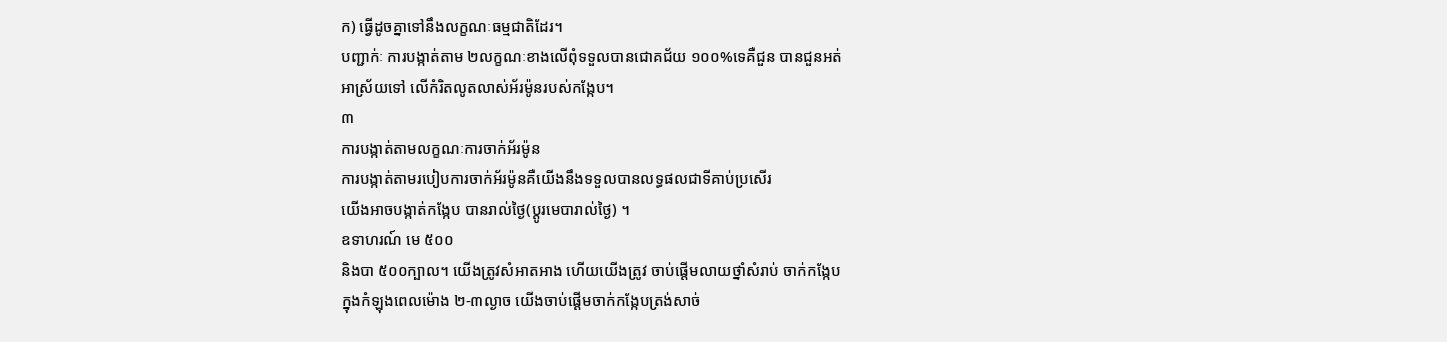ក) ធ្វើដូចគ្នាទៅនឹងលក្ខណៈធម្មជាតិដែរ។
បញ្ជាក់ៈ ការបង្កាត់តាម ២លក្ខណៈខាងលើពុំទទួលបានជោគជ័យ ១០០%ទេគឺជួន បានជួនអត់
អាស្រ័យទៅ លើកំរិតលូតលាស់អ័រម៉ូនរបស់កង្កែប។
៣
ការបង្កាត់តាមលក្ខណៈការចាក់អ័រម៉ូន
ការបង្កាត់តាមរបៀបការចាក់អ័រម៉ូនគឺយើងនឹងទទួលបានលទ្ធផលជាទីគាប់ប្រសើរ
យើងអាចបង្កាត់កង្កែប បានរាល់ថ្ងៃ(ប្តូរមេបារាល់ថ្ងៃ) ។
ឧទាហរណ៍ មេ ៥០០
និងបា ៥០០ក្បាល។ យើងត្រូវសំអាតអាង ហើយយើងត្រូវ ចាប់ផ្តើមលាយថ្នាំសំរាប់ ចាក់កង្កែប
ក្នុងកំឡុងពេលម៉ោង ២-៣ល្ងាច យើងចាប់ផ្តើមចាក់កង្កែបត្រង់សាច់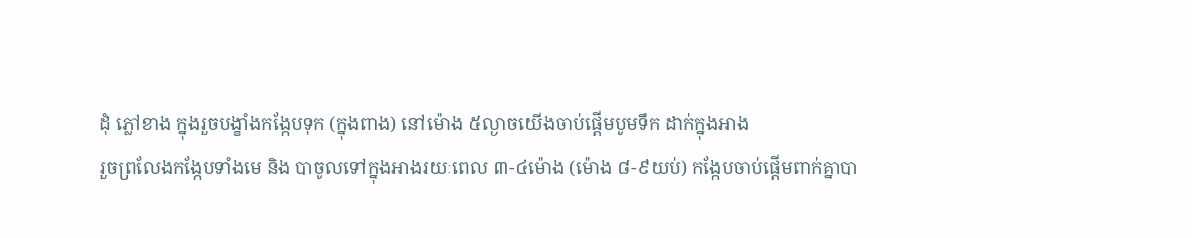ដុំ ភ្លៅខាង ក្នុងរួចបង្ខាំងកង្កែបទុក (ក្នុងពាង) នៅម៉ោង ៥ល្ងាចយើងចាប់ផ្តើមបូមទឹក ដាក់ក្នុងអាង
រួចព្រលែងកង្កែបទាំងមេ និង បាចូលទៅក្នុងអាងរយៈពេល ៣-៤ម៉ោង (ម៉ោង ៨-៩យប់) កង្កែបចាប់ផ្តើមពាក់គ្នាបា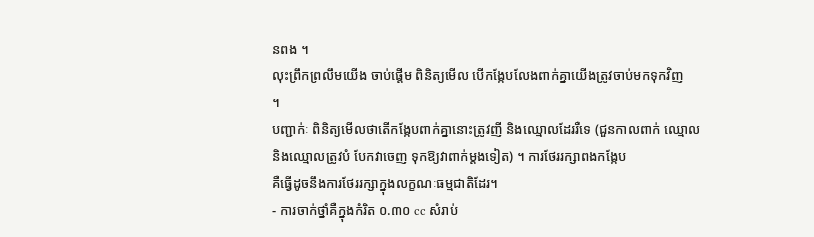នពង ។
លុះព្រឹកព្រលឹមយើង ចាប់ផ្តើម ពិនិត្យមើល បើកង្កែបលែងពាក់គ្នាយើងត្រូវចាប់មកទុកវិញ
។
បញ្ជាក់ៈ ពិនិត្យមើលថាតើកង្កែបពាក់គ្នានោះត្រូវញី និងឈ្មោលដែររឺទេ (ជួនកាលពាក់ ឈ្មោល
និងឈ្មោលត្រូវបំ បែកវាចេញ ទុកឱ្យវាពាក់ម្តងទៀត) ។ ការថែររក្សាពងកង្កែប
គឺធ្វើដូចនឹងការថែររក្សាក្នុងលក្ខណៈធម្មជាតិដែរ។
- ការចាក់ថ្នាំគឺក្នុងកំរិត ០.៣០ cc សំរាប់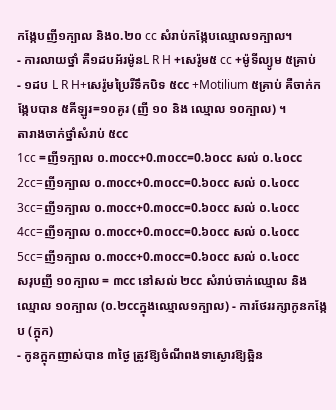កង្កែបញី១ក្បាល និង០.២០ cc សំរាប់កង្កែបឈ្មោល១ក្បាល។
- ការលាយថ្នាំ គឺ១ដបអ័រម៉ូនL R H +សេរ៉ូម៥ cc +ម៉ូទីល្យូម ៥គ្រាប់
- ១ដប L R H+សេរ៉ូមប្រៃរឺទឹកបិទ ៥cc +Motilium ៥គ្រាប់ គឺចាក់កង្កែបបាន ៥គីឡូរ=១០គូរ (ញី ១០ និង ឈ្មោល ១០ក្បាល) ។
តារាងចាក់ថ្នាំសំរាប់ ៥cc
1cc =ញី១ក្បាល ០.៣០cc+0.៣០cc=0.៦០cc សល់ ០.៤០cc 2cc=ញី១ក្បាល ០.៣០cc+0.៣០cc=0.៦០cc សល់ ០.៤០cc
3cc=ញី១ក្បាល ០.៣០cc+0.៣០cc=0.៦០cc សល់ ០.៤០cc
4cc=ញី១ក្បាល ០.៣០cc+0.៣០cc=0.៦០cc សល់ ០.៤០cc
5cc=ញី១ក្បាល ០.៣០cc+0.៣០cc=0.៦០cc សល់ ០.៤០cc
សរុបញី ១០ក្បាល = ៣cc នៅសល់ ២cc សំរាប់ចាក់ឈ្មោល និងឈ្មោល ១០ក្បាល (០.២ccក្នុងឈ្មោល១ក្បាល) - ការថែររក្សាកូនកង្កែប (ក្អុក)
- កូនក្អុកញាស់បាន ៣ថ្ងៃ ត្រូវឱ្យចំណីពងទាស្ងោរឱ្យឆ្អិន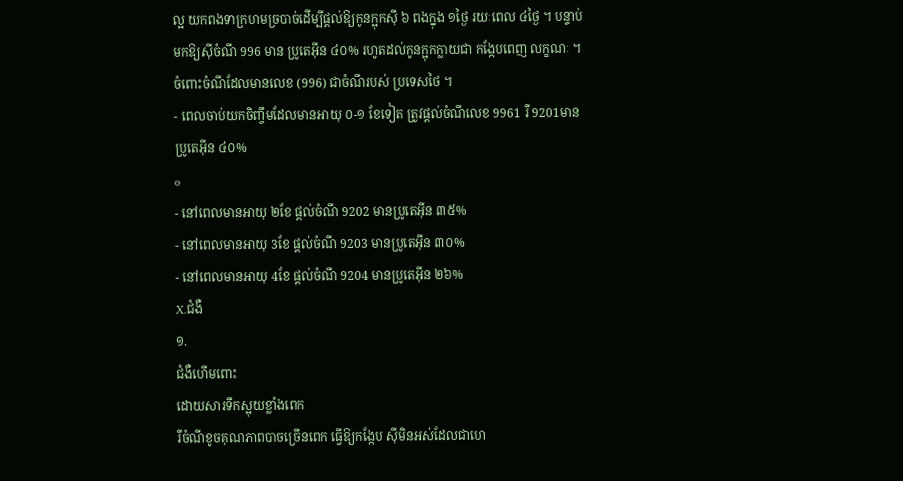ល្អ យកពងទាក្រហមច្របាច់ដើម្បីផ្តល់ឱ្យកូនក្អុកស៊ី ៦ ពងក្នុង ១ថ្ងៃ រយៈពេល ៤ថ្ងៃ ។ បន្ទាប់មកឱ្យស៊ីចំណី 996 មាន ប្រូតេអ៊ីន ៤០% រហូតដល់កូនក្អុកក្លាយជា កង្កែបពេញ លក្ខណៈ ។ ចំពោះចំណីដែលមានលេខ (996) ជាចំណីរបស់ ប្រទេសថៃ ។
- ពេលចាប់យកចិញ្ចឹមដែលមានអាយុ ០-១ ខែទៀត ត្រូវផ្តល់ចំណីលេខ 9961 រឺ 9201មានប្រូតេអ៊ីន ៤០%
o
- នៅពេលមានអាយុ ២ខែ ផ្តល់ចំណី 9202 មានប្រូតេអ៊ីន ៣៥%
- នៅពេលមានអាយុ 3ខែ ផ្តល់ចំណី 9203 មានប្រូតេអ៊ីន ៣០%
- នៅពេលមានអាយុ 4ខែ ផ្តល់ចំណី 9204 មានប្រូតេអ៊ីន ២៦%
X.ជំងឺ
១.
ជំងឺហើមពោះ
ដោយសារទឹកស្អុយខ្លាំងពេក
រឺចំណីខូចគុណភាពបាចច្រើនពេក ធ្វើឱ្យកង្កែប ស៊ីមិនអស់ដែលជាហេ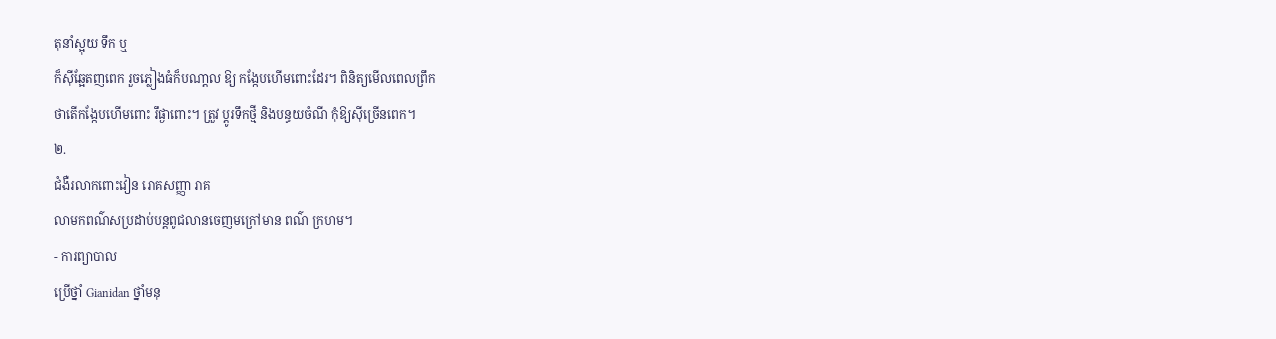តុនាំស្អុយ ទឹក ឬ
ក៏ស៊ីឆ្អែតញពេក រួចភ្លៀងធំក៏បណា្តល ឱ្យ កង្កែបហើមពោះដែរ។ ពិនិត្យមើលពេលព្រឹក
ថាតើកង្កែបហើមពោះ រឹផ្ងាពោះ។ ត្រួវ ប្តូរទឹកថ្មី និងបន្ធយចំណី កុំឱ្យស៊ីច្រើនពេក។
២.
ជំងឺរលាកពោះវៀន រោគសញ្ញា រាគ
លាមកពណ៌សប្រដាប់បន្តពូជលានចេញមក្រៅមាន ពណ៌ ក្រហម។
- ការព្យាបាល
ប្រើថ្នាំ Gianidan ថ្នាំមនុ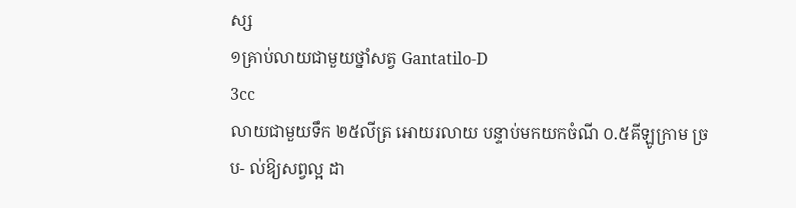ស្ស
១គា្រប់លាយជាមួយថ្នាំសត្វ Gantatilo-D
3cc
លាយជាមួយទឹក ២៥លីត្រ អោយរលាយ បន្ទាប់មកយកចំណី ០.៥គីឡូកា្រម ច្រប- ល់ឱ្យសព្វល្អ ដា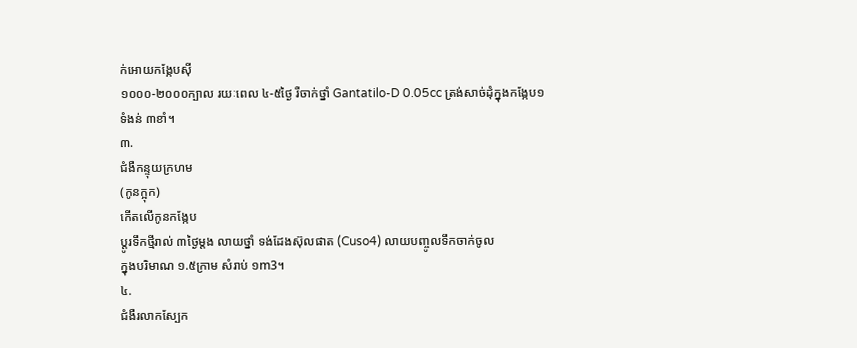ក់អោយកង្កែបស៊ី
១០០០-២០០០ក្បាល រយៈពេល ៤-៥ថ្ងៃ រឺចាក់ថ្នាំ Gantatilo-D 0.05cc ត្រង់សាច់ដុំក្នុងកង្កែប១
ទំងន់ ៣ខាំ។
៣.
ជំងឺកន្ទុយក្រហម
(កូនក្អុក)
កើតលើកូនកង្កែប
ប្តូរទឹកថ្មីរាល់ ៣ថ្ងៃម្តង លាយថ្នាំ ទង់ដែងស៊ុលផាត (Cuso4) លាយបញ្ចូលទឹកចាក់ចូល
ក្នុងបរិមាណ ១.៥កា្រម សំរាប់ ១m3។
៤.
ជំងឺរលាកស្បែក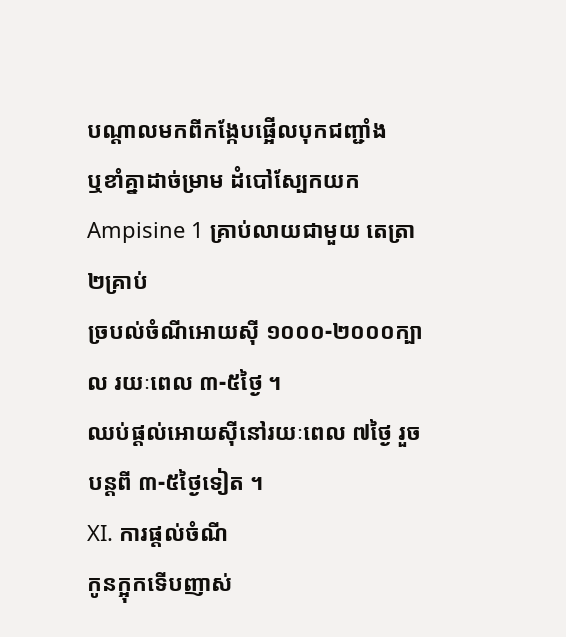បណ្តាលមកពីកង្កែបផ្អើលបុកជញ្ជាំង
ឬខាំគ្នាដាច់ម្រាម ដំបៅស្បែកយក Ampisine 1 គ្រាប់លាយជាមួយ តេត្រា ២គ្រាប់
ច្របល់ចំណីអោយស៊ី ១០០០-២០០០ក្បាល រយៈពេល ៣-៥ថ្ងៃ ។
ឈប់ផ្តល់អោយស៊ីនៅរយៈពេល ៧ថ្ងៃ រួចបន្តពី ៣-៥ថ្ងៃទៀត ។
XI. ការផ្តល់ចំណី
កូនក្អុកទើបញាស់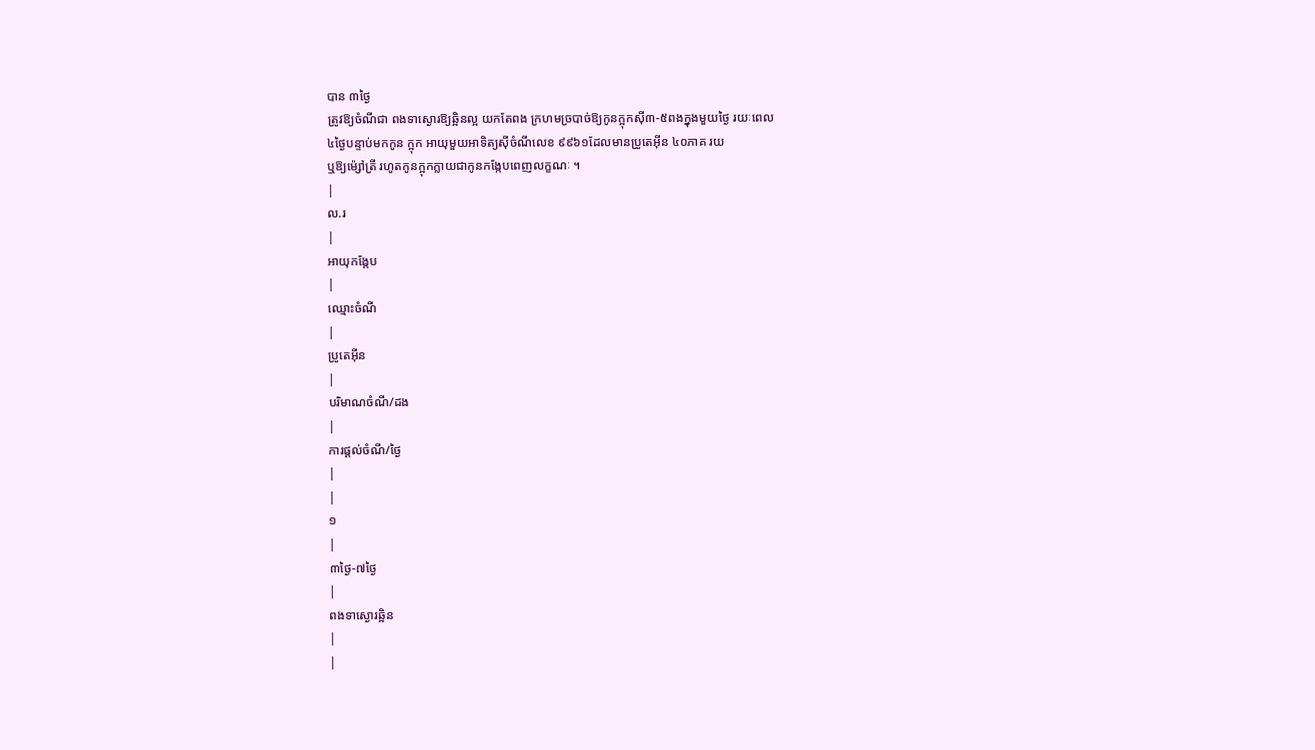បាន ៣ថ្ងៃ
ត្រូវឱ្យចំណីជា ពងទាស្ងោរឱ្យឆ្អិនល្អ យកតែពង ក្រហមច្របាច់ឱ្យកូនក្អុកស៊ី៣-៥ពងក្នុងមួយថ្ងៃ រយៈពេល
៤ថ្ងៃបន្ទាប់មកកូន ក្អុក អាយុមួយអាទិត្យស៊ីចំណីលេខ ៩៩៦១ដែលមានប្រូតេអ៊ីន ៤០ភាគ រយ
ឬឱ្យម៉្សៅត្រី រហូតកូនក្អុកក្លាយជាកូនកង្កែបពេញលក្ខណៈ ។
|
ល.រ
|
អាយុកង្កែប
|
ឈ្មោះចំណី
|
ប្រូតេអ៊ីន
|
បរិមាណចំណី/ដង
|
ការផ្តល់ចំណី/ថ្ងៃ
|
|
១
|
៣ថ្ងៃ-៧ថ្ងៃ
|
ពងទាស្ងោរឆ្អិន
|
|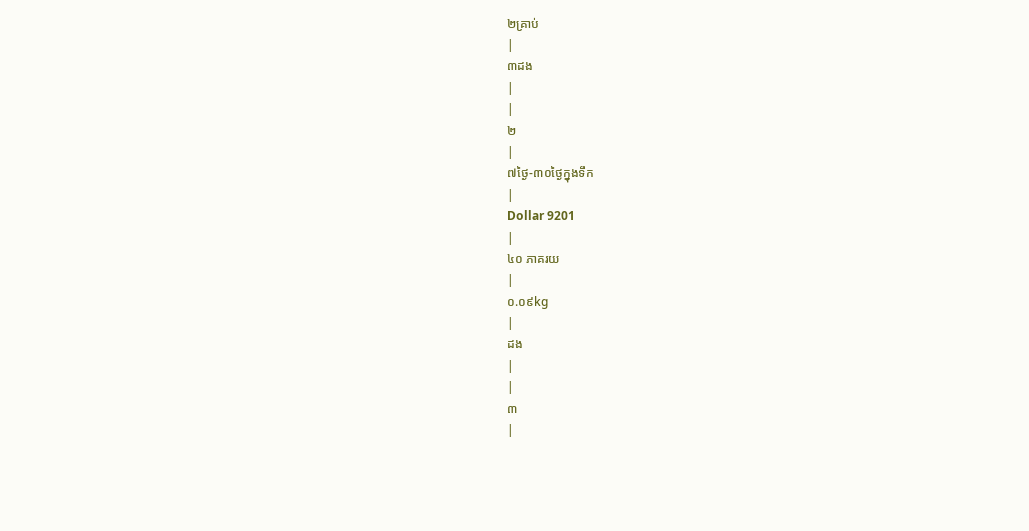២គ្រាប់
|
៣ដង
|
|
២
|
៧ថ្ងៃ-៣០ថ្ងៃក្នុងទឹក
|
Dollar 9201
|
៤០ ភាគរយ
|
០.០៩kg
|
ដង
|
|
៣
|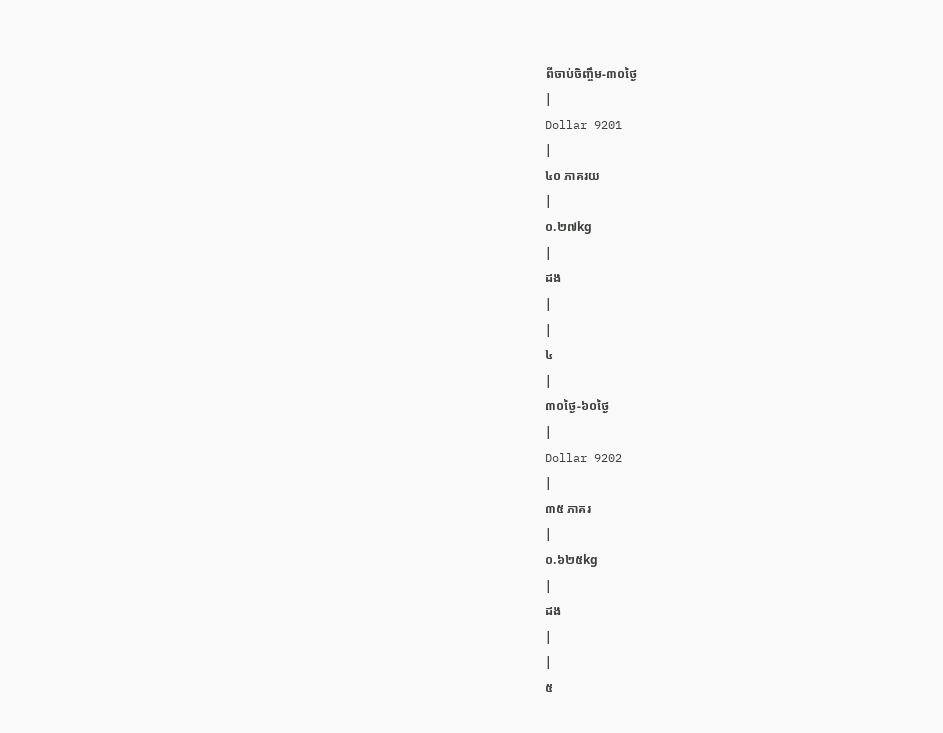ពីចាប់ចិញ្ចឹម-៣០ថ្ងៃ
|
Dollar 9201
|
៤០ ភាគរយ
|
០.២៧kg
|
ដង
|
|
៤
|
៣០ថ្ងៃ-៦០ថ្ងៃ
|
Dollar 9202
|
៣៥ ភាគរ
|
០.៦២៥kg
|
ដង
|
|
៥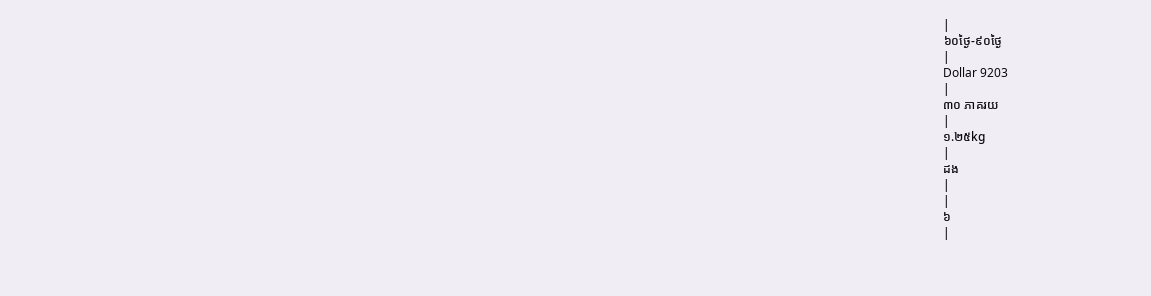|
៦០ថ្ងៃ-៩០ថ្ងៃ
|
Dollar 9203
|
៣០ ភាគរយ
|
១.២៥kg
|
ដង
|
|
៦
|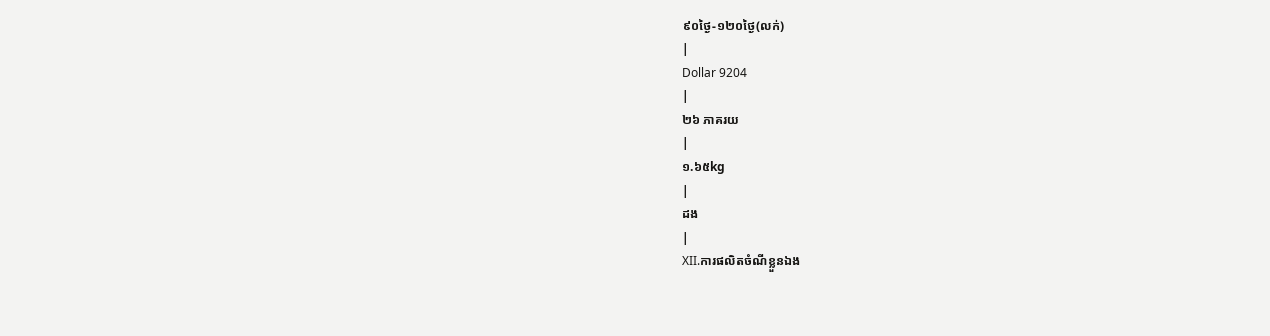៩០ថ្ងៃ-១២០ថ្ងៃ(លក់)
|
Dollar 9204
|
២៦ ភាគរយ
|
១.៦៥kg
|
ដង
|
XII.ការផលិតចំណីខ្លួនឯង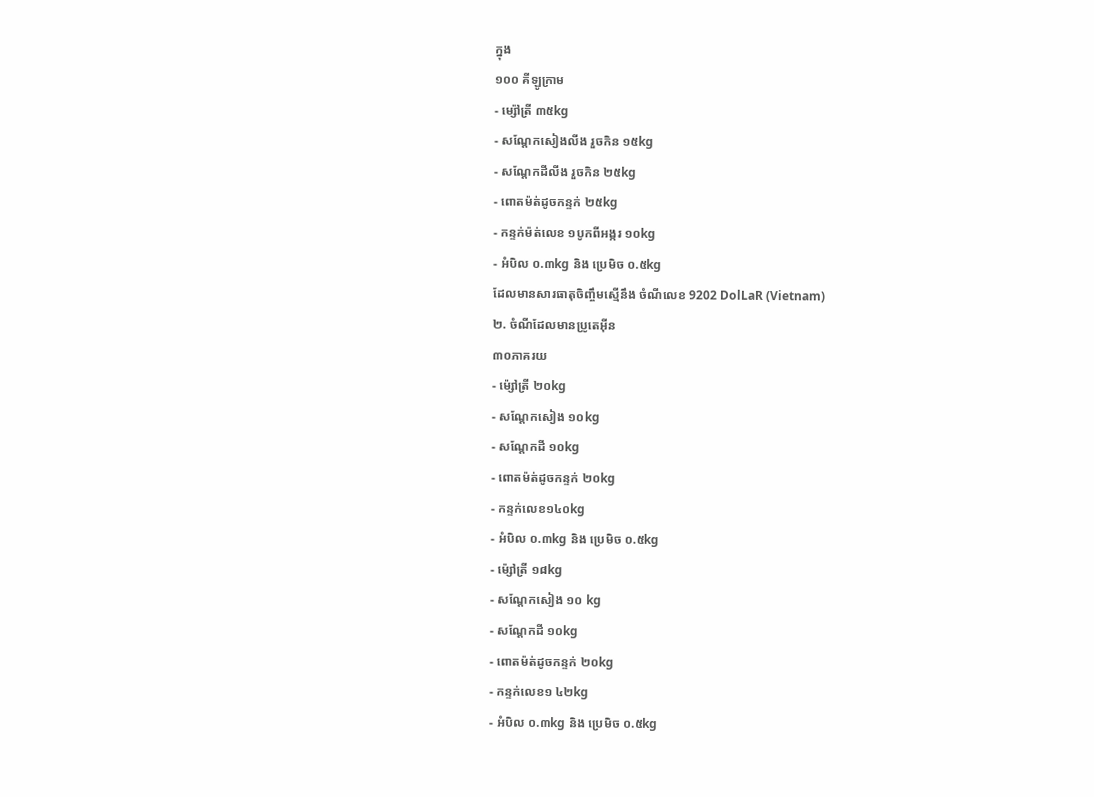ក្នុង
១០០ គីឡូក្រាម
- ម្ស៉ៅត្រី ៣៥kg
- សណ្តែកសៀងលីង រួចកិន ១៥kg
- សណ្តែកដីលីង រួចកិន ២៥kg
- ពោតម៉ត់ដូចកន្ទក់ ២៥kg
- កន្ទក់ម៉ត់លេខ ១បូកពីអង្ករ ១០kg
- អំបិល ០.៣kg និង ប្រេមិច ០.៥kg
ដែលមានសារធាតុចិញ្ចឹមស្មើនឹង ចំណីលេខ 9202 DolLaR (Vietnam)
២. ចំណីដែលមានប្រូតេអ៊ីន
៣០ភាគរយ
- ម៉្សៅត្រី ២០kg
- សណ្តែកសៀង ១០kg
- សណ្តែកដី ១០kg
- ពោតម៉ត់ដូចកន្ទក់ ២០kg
- កន្ទក់លេខ១៤០kg
- អំបិល ០.៣kg និង ប្រេមិច ០.៥kg
- ម៉្សៅត្រី ១៨kg
- សណ្តែកសៀង ១០ kg
- សណ្តែកដី ១០kg
- ពោតម៉ត់ដូចកន្ទក់ ២០kg
- កន្ទក់លេខ១ ៤២kg
- អំបិល ០.៣kg និង ប្រេមិច ០.៥kg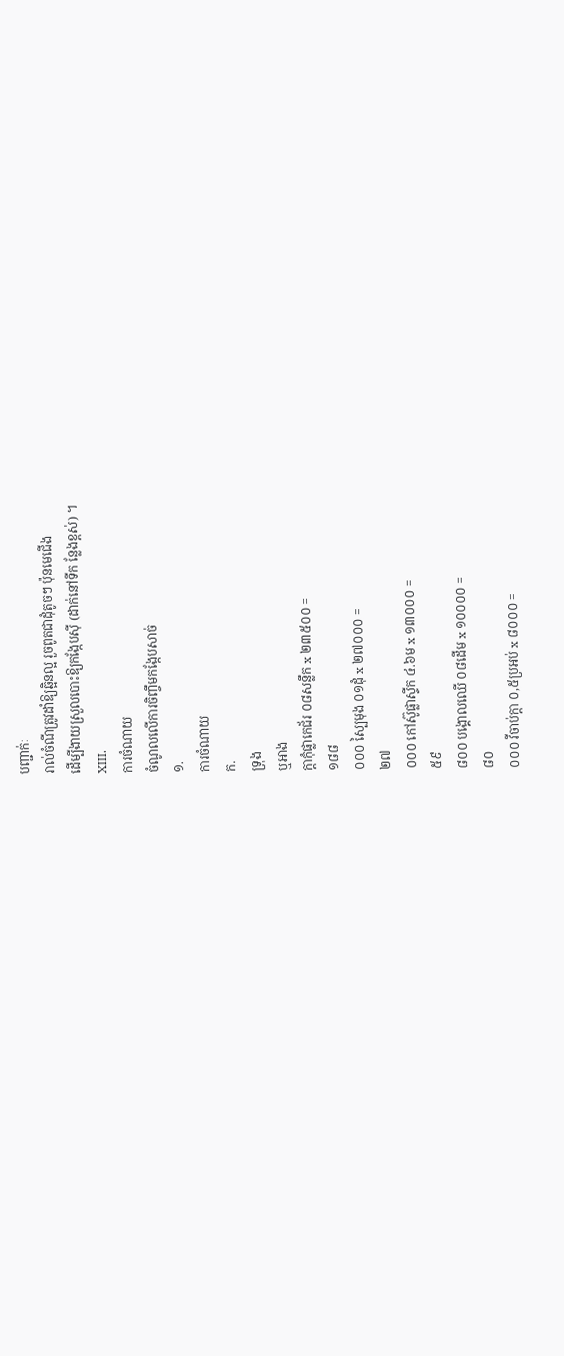បញ្ជាក់ៈ
រាល់ចំណីត្រូវដាំឱ្យឆ្អិនល្អ រួចពូតជាដុំតូចៗ ប៉ុនមេជើង
ដើម្បីងាយស្រួលបោះឱ្យកង្កែបស៊ី (ដាក់នៅទីក ន្លែងខ្ពស់) ។
XIII.
ការចំណាយ
ចំណូលលើការចិញ្ចឹមកង្កែបសាច់
១.
ការចំណាយ
ក.
ទ្រុង
ឬអាង
ក្តាកុំផ្លាកេជ័រ ០៨សន្លឹក x ២៣៥០០ =
១៨៨
០០០ ស្បៃមុង ០១ដុំ x ២៧០០០ =
២៧
០០០ កៅស៊ូផ្លាស្ទីក ៤.៦ម x ១៣០០០ =
៥៩
៨០០ បង្គោលឈើ ០៨ដើម x ១០០០០ =
៨០
០០០ វីចាប់ក្តា ០,៥ប្រអប់ x ៨០០០ =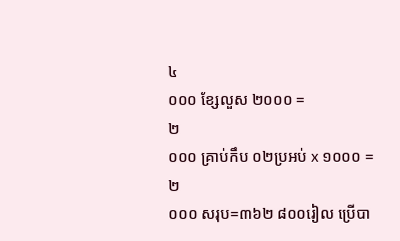៤
០០០ ខ្សែលួស ២០០០ =
២
០០០ គ្រាប់កឹប ០២ប្រអប់ x ១០០០ =
២
០០០ សរុប=៣៦២ ៨០០រៀល ប្រើបា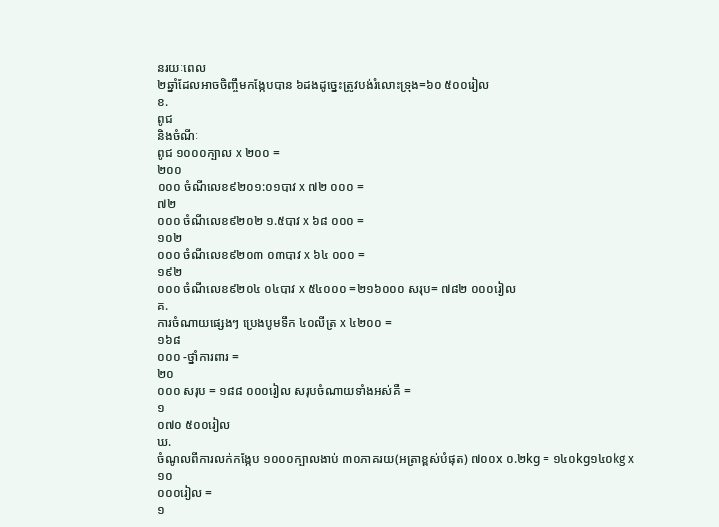នរយៈពេល
២ឆ្នាំដែលអាចចិញ្ចឹមកង្កែបបាន ៦ដងដូច្នេះត្រូវបង់រំលោះទ្រុង=៦០ ៥០០រៀល
ខ.
ពូជ
និងចំណីៈ
ពូជ ១០០០ក្បាល x ២០០ =
២០០
០០០ ចំណីលេខ៩២០១:០១បាវ x ៧២ ០០០ =
៧២
០០០ ចំណីលេខ៩២០២ ១.៥បាវ x ៦៨ ០០០ =
១០២
០០០ ចំណីលេខ៩២០៣ ០៣បាវ x ៦៤ ០០០ =
១៩២
០០០ ចំណីលេខ៩២០៤ ០៤បាវ x ៥៤០០០ =២១៦០០០ សរុប= ៧៨២ ០០០រៀល
គ.
ការចំណាយផ្សេងៗ ប្រេងបូមទឹក ៤០លីត្រ x ៤២០០ =
១៦៨
០០០ -ថ្នាំការពារ =
២០
០០០ សរុប = ១៨៨ ០០០រៀល សរុបចំណាយទាំងអស់គឺ =
១
០៧០ ៥០០រៀល
ឃ.
ចំណូលពីការលក់កង្កែប ១០០០ក្បាលងាប់ ៣០ភាគរយ(អត្រាខ្ពស់បំផុត) ៧០០x ០.២kg = ១៤០kg១៤០kg x
១០
០០០រៀល =
១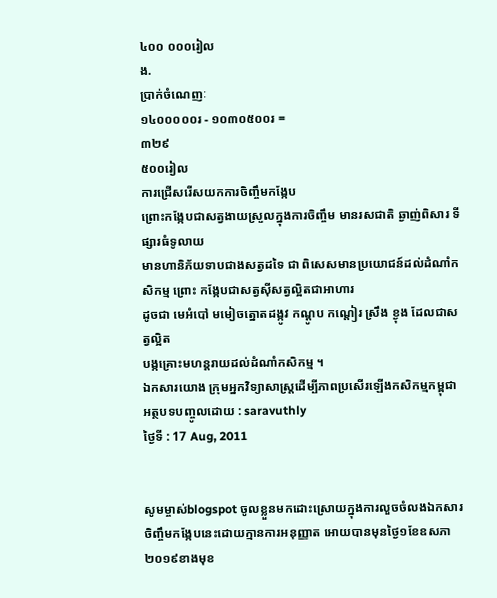៤០០ ០០០រៀល
ង.
ប្រាក់ចំណេញៈ
១៤០០០០០រ - ១០៣០៥០០រ =
៣២៩
៥០០រៀល
ការជ្រើសរើសយកការចិញ្ចឹមកង្កែប
ព្រោះកង្កែបជាសត្វងាយស្រួលក្នុងការចិញ្ចឹម មានរសជាតិ ឆ្ងាញ់ពិសារ ទីផ្សារធំទូលាយ
មានហានិភ័យទាបជាងសត្វដទៃ ជា ពិសេសមានប្រយោជន៍ដល់ដំណាំកសិកម្ម ព្រោះ កង្កែបជាសត្វស៊ីសត្វល្អិតជាអាហារ
ដូចជា មេអំបៅ មមៀចត្នោតដង្កូវ កណ្តូប កណ្តៀរ ស្រឹង ខ្ងុង ដែលជាសត្វល្អិត
បង្កគ្រោះមហន្តរាយដល់ដំណាំកសិកម្ម ។
ឯកសារយោង ក្រុមអ្នកវិទ្យាសាស្រ្តដើម្បីភាពប្រសើរឡើងកសិកម្មកម្ពុជា
អត្ថបទបញ្ចូលដោយ : saravuthly
ថ្ងៃទី : 17 Aug, 2011


សូមម្ចាស់blogspot ចូលខ្លួនមកដោះស្រោយក្នុងការលួចចំលងឯកសារចិញ្ចឹមកង្កែបនេះដោយក្មានការអនុញ្ញាត អោយបានមុនថ្ងៃ១ខែឧសភា២០១៩ខាងមុខ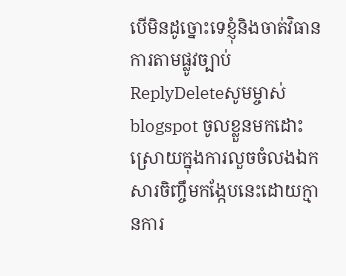បេីមិនដូច្នោះទេខ្ញំុនិងចាត់វិធានការតាមផ្លូវច្បាប់
ReplyDeleteសូមម្ចាស់blogspot ចូលខ្លួនមកដោះស្រោយក្នុងការលួចចំលងឯកសារចិញ្ចឹមកង្កែបនេះដោយក្មានការ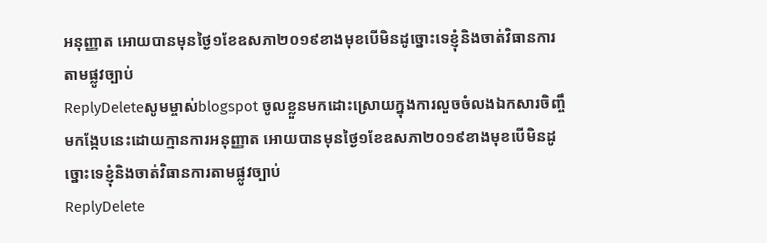អនុញ្ញាត អោយបានមុនថ្ងៃ១ខែឧសភា២០១៩ខាងមុខបេីមិនដូច្នោះទេខ្ញំុនិងចាត់វិធានការតាមផ្លូវច្បាប់
ReplyDeleteសូមម្ចាស់blogspot ចូលខ្លួនមកដោះស្រោយក្នុងការលួចចំលងឯកសារចិញ្ចឹមកង្កែបនេះដោយក្មានការអនុញ្ញាត អោយបានមុនថ្ងៃ១ខែឧសភា២០១៩ខាងមុខបេីមិនដូច្នោះទេខ្ញំុនិងចាត់វិធានការតាមផ្លូវច្បាប់
ReplyDelete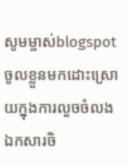សូមម្ចាស់blogspot ចូលខ្លួនមកដោះស្រោយក្នុងការលួចចំលងឯកសារចិ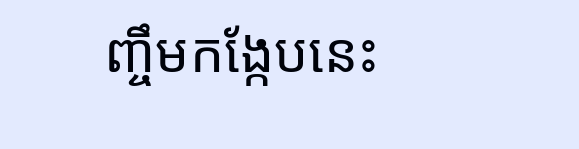ញ្ចឹមកង្កែបនេះ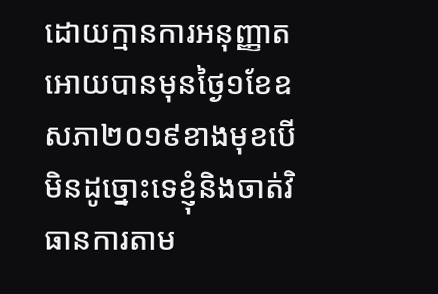ដោយក្មានការអនុញ្ញាត អោយបានមុនថ្ងៃ១ខែឧសភា២០១៩ខាងមុខបេីមិនដូច្នោះទេខ្ញំុនិងចាត់វិធានការតាម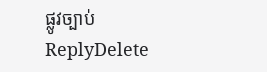ផ្លូវច្បាប់
ReplyDelete